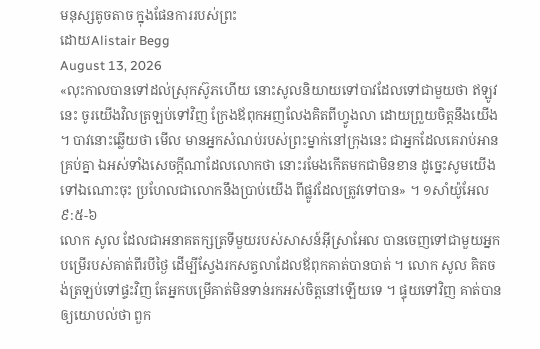មនុស្សតូចតាច ក្នុងផែនការរបស់ព្រះ
ដោយAlistair Begg
August 13, 2026
«លុះកាលបានទៅដល់ស្រុកស៊ូភហើយ នោះសូលនិយាយទៅបាវដែលទៅជាមួយថា ឥឡូវនេះ ចូរយើងវិលត្រឡប់ទៅវិញ ក្រែងឪពុកអញលែងគិតពីហ្វូងលា ដោយព្រួយចិត្តនឹងយើង ។ បាវនោះឆ្លើយថា មើល មានអ្នកសំណប់របស់ព្រះម្នាក់នៅក្រុងនេះ ជាអ្នកដែលគេរាប់អានគ្រប់គ្នា ឯអស់ទាំងសេចក្ដីណាដែលលោកថា នោះរមែងកើតមកជាមិនខាន ដូច្នេះសូមយើងទៅឯណោះចុះ ប្រហែលជាលោកនឹងប្រាប់យើង ពីផ្លូវដែលត្រូវទៅបាន» ។ ១សាំយ៉ូអែល ៩:៥-៦
លោក សូល ដែលជាអនាគតក្សត្រទីមួយរបស់សាសន៍អ៊ីស្រាអែល បានចេញទៅជាមួយអ្នកបម្រើរបស់គាត់ពីរបីថ្ងៃ ដើម្បីស្វែងរកសត្វលាដែលឪពុកគាត់បានបាត់ ។ លោក សូល គិតចង់ត្រឡប់ទៅផ្ទះវិញ តែអ្នកបម្រើគាត់មិនទាន់រកអស់ចិត្តនៅឡើយទេ ។ ផ្ទុយទៅវិញ គាត់បានឲ្យយោបល់ថា ពួក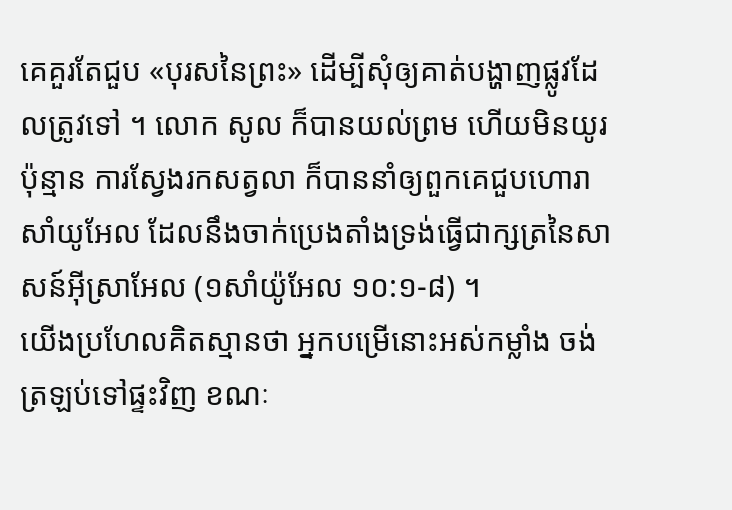គេគួរតែជួប «បុរសនៃព្រះ» ដើម្បីសុំឲ្យគាត់បង្ហាញផ្លូវដែលត្រូវទៅ ។ លោក សូល ក៏បានយល់ព្រម ហើយមិនយូរប៉ុន្មាន ការស្វែងរកសត្វលា ក៏បាននាំឲ្យពួកគេជួបហោរា សាំយូអែល ដែលនឹងចាក់ប្រេងតាំងទ្រង់ធ្វើជាក្សត្រនៃសាសន៍អ៊ីស្រាអែល (១សាំយ៉ូអែល ១០:១-៨) ។
យើងប្រហែលគិតស្មានថា អ្នកបម្រើនោះអស់កម្លាំង ចង់ត្រឡប់ទៅផ្ទះវិញ ខណៈ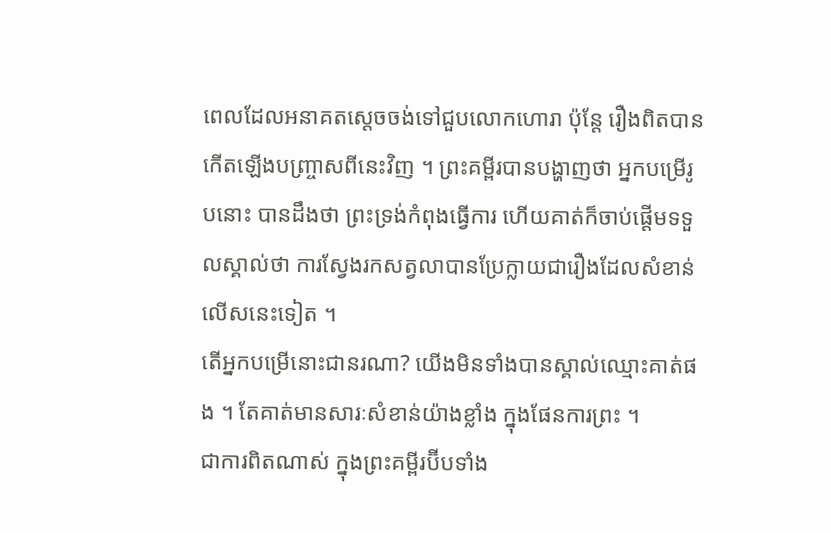ពេលដែលអនាគតស្តេចចង់ទៅជួបលោកហោរា ប៉ុន្តែ រឿងពិតបានកើតឡើងបញ្ច្រាសពីនេះវិញ ។ ព្រះគម្ពីរបានបង្ហាញថា អ្នកបម្រើរូបនោះ បានដឹងថា ព្រះទ្រង់កំពុងធ្វើការ ហើយគាត់ក៏ចាប់ផ្តើមទទួលស្គាល់ថា ការស្វែងរកសត្វលាបានប្រែក្លាយជារឿងដែលសំខាន់លើសនេះទៀត ។
តើអ្នកបម្រើនោះជានរណា? យើងមិនទាំងបានស្គាល់ឈ្មោះគាត់ផង ។ តែគាត់មានសារៈសំខាន់យ៉ាងខ្លាំង ក្នុងផែនការព្រះ ។
ជាការពិតណាស់ ក្នុងព្រះគម្ពីរប៊ីបទាំង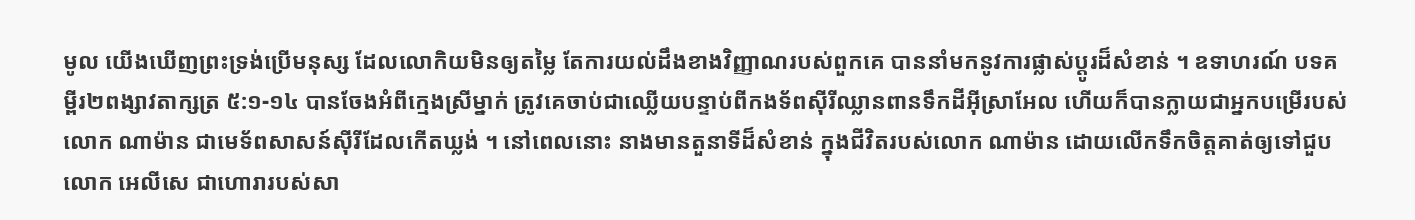មូល យើងឃើញព្រះទ្រង់ប្រើមនុស្ស ដែលលោកិយមិនឲ្យតម្លៃ តែការយល់ដឹងខាងវិញ្ញាណរបស់ពួកគេ បាននាំមកនូវការផ្លាស់ប្តូរដ៏សំខាន់ ។ ឧទាហរណ៍ បទគម្ពីរ២ពង្សាវតាក្សត្រ ៥:១-១៤ បានចែងអំពីក្មេងស្រីម្នាក់ ត្រូវគេចាប់ជាឈ្លើយបន្ទាប់ពីកងទ័ពស៊ីរីឈ្លានពានទឹកដីអ៊ីស្រាអែល ហើយក៏បានក្លាយជាអ្នកបម្រើរបស់លោក ណាម៉ាន ជាមេទ័ពសាសន៍ស៊ីរីដែលកើតឃ្លង់ ។ នៅពេលនោះ នាងមានតួនាទីដ៏សំខាន់ ក្នុងជីវិតរបស់លោក ណាម៉ាន ដោយលើកទឹកចិត្តគាត់ឲ្យទៅជួបលោក អេលីសេ ជាហោរារបស់សា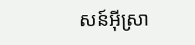សន៍អ៊ីស្រា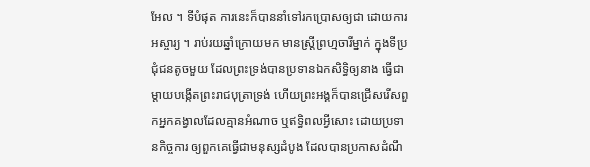អែល ។ ទីបំផុត ការនេះក៏បាននាំទៅរកប្រោសឲ្យជា ដោយការអស្ចារ្យ ។ រាប់រយឆ្នាំក្រោយមក មានស្ត្រីព្រហ្មចារីម្នាក់ ក្នុងទីប្រជុំជនតូចមួយ ដែលព្រះទ្រង់បានប្រទានឯកសិទ្ធិឲ្យនាង ធ្វើជាម្តាយបង្កើតព្រះរាជបុត្រាទ្រង់ ហើយព្រះអង្គក៏បានជ្រើសរើសពួកអ្នកគង្វាលដែលគ្មានអំណាច ឬឥទ្ធិពលអ្វីសោះ ដោយប្រទានកិច្ចការ ឲ្យពួកគេធ្វើជាមនុស្សដំបូង ដែលបានប្រកាសដំណឹ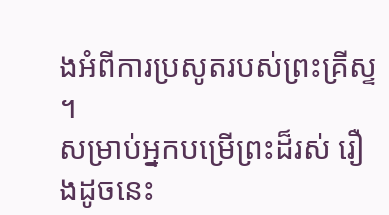ងអំពីការប្រសូតរបស់ព្រះគ្រីស្ទ ។
សម្រាប់អ្នកបម្រើព្រះដ៏រស់ រឿងដូចនេះ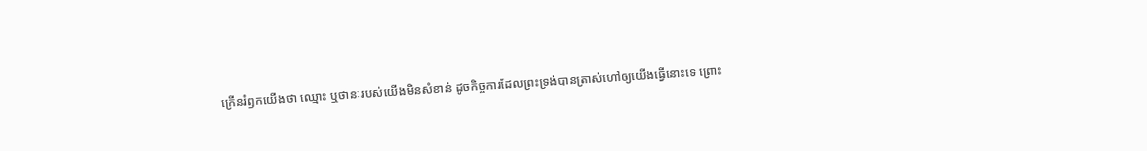ក្រើនរំឭកយើងថា ឈ្មោះ ឬថានៈរបស់យើងមិនសំខាន់ ដូចកិច្ចការដែលព្រះទ្រង់បានត្រាស់ហៅឲ្យយើងធ្វើនោះទេ ព្រោះ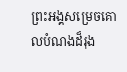ព្រះអង្គសម្រេចគោលបំណងដ៏រុង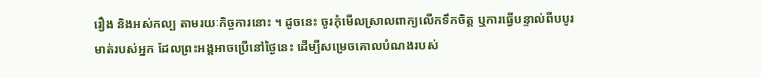រឿង និងអស់កល្ប តាមរយៈកិច្ចការនោះ ។ ដូចនេះ ចូរកុំមើលស្រាលពាក្យលើកទឹកចិត្ត ឬការធ្វើបន្ទាល់ពីបបូរមាត់របស់អ្នក ដែលព្រះអង្គអាចប្រើនៅថ្ងៃនេះ ដើម្បីសម្រេចគោលបំណងរបស់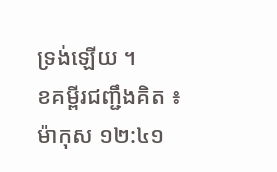ទ្រង់ឡើយ ។
ខគម្ពីរជញ្ជឹងគិត ៖ ម៉ាកុស ១២:៤១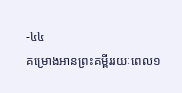-៤៤
គម្រោងអានព្រះគម្ពីររយៈពេល១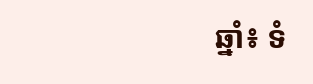ឆ្នាំ៖ ទំ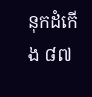នុកដំកើង ៨៧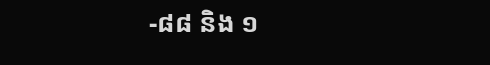-៨៨ និង ១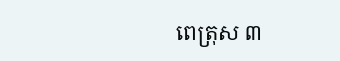ពេត្រុស ៣